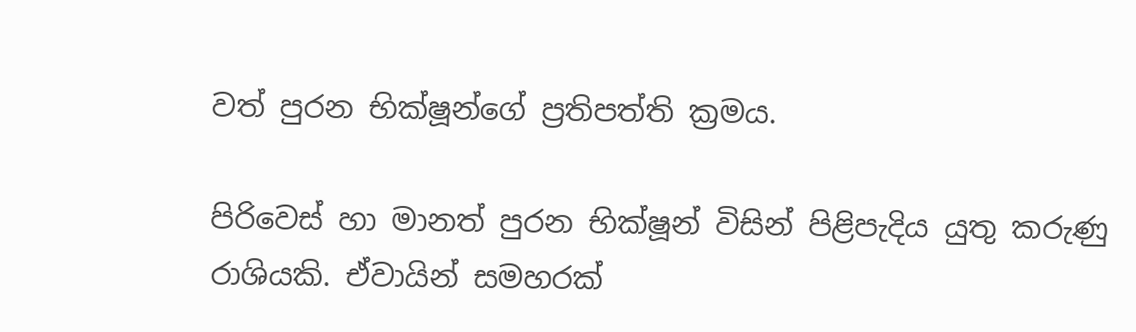වත් පුරන භික්ෂූන්ගේ ප්‍රතිපත්ති ක්‍රමය.

පිරිවෙස් හා මානත් පුරන භික්ෂූන් විසින් පිළිපැදිය යුතු කරුණු රාශියකි. ඒවායින් සමහරක්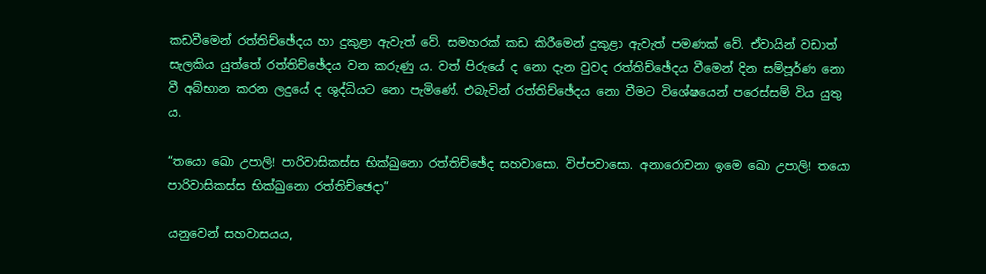කඩවීමෙන් රත්තිච්ඡේදය හා දුකුළා ඇවැත් වේ. සමහරක් කඩ කිරීමෙන් දුකුළා ඇවැත් පමණක් වේ. ඒවායින් වඩාත් සැලකිය යුත්තේ රත්තිච්ඡේදය වන කරුණු ය. වත් පිරුයේ ද නො දැන වුවද රත්තිච්ඡේදය වීමෙන් දින සම්පූර්ණ නො වී අබ්භාන කරන ලදුයේ ද ශුද්ධියට නො පැමිණේ. එබැවින් රත්තිච්ඡේදය නො වීමට විශේෂයෙන් පරෙස්සම් විය යුතු ය.

“තයො ඛො උපාලි! පාරිවාසිකස්ස භික්ඛුනො රත්තිච්ඡේද සහවාසො. විප්පවාසො. අනාරොචනා ඉමෙ ඛො උපාලි! තයො පාරිවාසිකස්ස භික්ඛුනො රත්තිච්ඡෙදා”

යනුවෙන් සහවාසයය,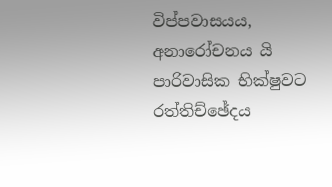විප්පවාසයය, අනාරෝචනය යි පාරිවාසික භික්ෂුවට රත්තිච්ඡේදය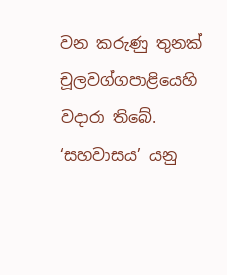වන කරුණු තුනක් චූලවග්ගපාළියෙහි වදාරා තිබේ. ‘සහවාසය’ යනු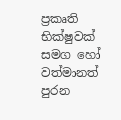ප්‍රකෘති භික්ෂුවක් සමග හෝ වත්මානත් පුරන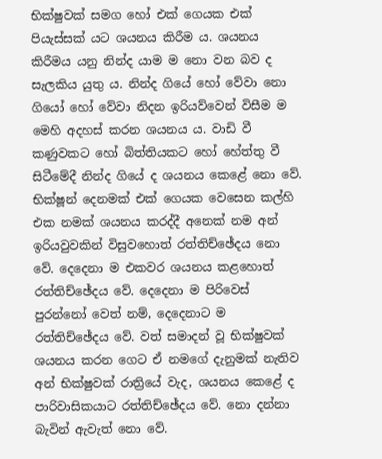භික්ෂුවක් සමග හෝ එක් ගෙයක එක් පියැස්සක් යට ශයනය කිරීම ය. ශයනය කිරීමය යනු නින්ද යාම ම නො වන බව ද සැලකිය යුතු ය. නින්ද ගියේ හෝ වේවා නො ගියෝ හෝ වේවා නිදන ඉරියව්වෙන් විසීම ම මෙහි අදහස් කරන ශයනය ය. වාඩි වී කණුවකට හෝ බිත්තියකට හෝ හේත්තු වී සිටීමේදී නින්ද ගියේ ද ශයනය කෙළේ නො වේ. භික්ෂූන් දෙනමක් එක් ගෙයක වෙසෙන කල්හි එක නමක් ශයනය කරද්දී අනෙක් නම අන් ඉරියවුවකින් විසුවහොත් රත්තිච්ඡේදය නො වේ. දෙදෙනා ම එකවර ශයනය කළහොත් රත්තිච්ඡේදය වේ. දෙදෙනා ම පිරිවෙස් පුරන්නෝ වෙත් නම්, දෙදෙනාට ම රත්තිච්ඡේදය වේ. වත් සමාදන් වූ භික්ෂුවක් ශයනය කරන ගෙට ඒ නමගේ දැනුමක් නැතිව අන් භික්ෂුවක් රාත්‍රියේ වැද, ශයනය කෙළේ ද පාරිවාසිකයාට රත්තිච්ඡේදය වේ. නො දන්නා බැවින් ඇවැත් නො වේ.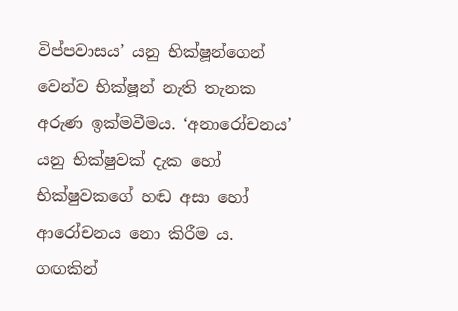විප්පවාසය’ යනු භික්ෂූන්ගෙන් වෙන්ව භික්ෂූන් නැති තැනක අරුණ ඉක්මවීමය. ‘අනාරෝචනය’ යනු භික්ෂුවක් දැක හෝ භික්ෂුවකගේ හඬ අසා හෝ ආරෝචනය නො කිරීම ය. ගඟකින්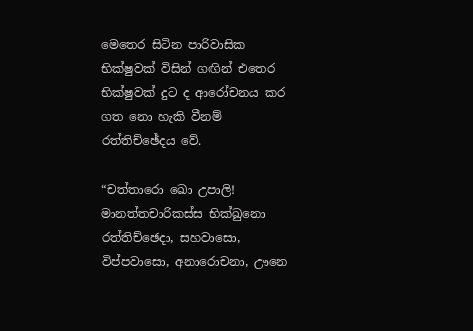මෙතෙර සිටින පාරිවාසික භික්ෂුවක් විසින් ගඟින් එතෙර භික්ෂුවක් දුට ද ආරෝචනය කර ගත නො හැකි වීනම් රත්තිච්ඡේදය වේ.

“චත්තාරො ඛො උපාලි! මානත්තචාරිකස්ස භික්ඛුනො රත්තිච්ඡෙදා, සහවාසො, විප්පවාසො, අනාරොචනා, ඌනෙ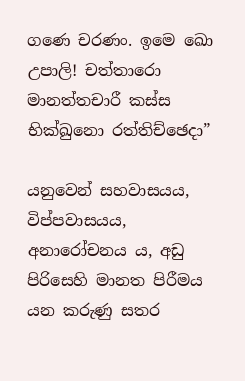ගණෙ චරණං. ඉමෙ ඛො උපාලි! චත්තාරො මානත්තචාරී කස්ස භික්ඛුනො රත්තිච්ඡෙදා”

යනුවෙන් සහවාසයය, විප්පවාසයය, අනාරෝචනය ය, අඩු පිරිසෙහි මානත පිරීමය යන කරුණු සතර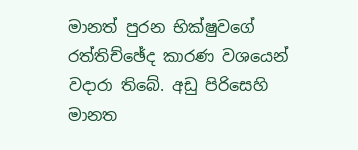මානත් පුරන භික්ෂුවගේ රත්තිච්ඡේද කාරණ වශයෙන් වදාරා තිබේ. අඩු පිරිසෙහි මානත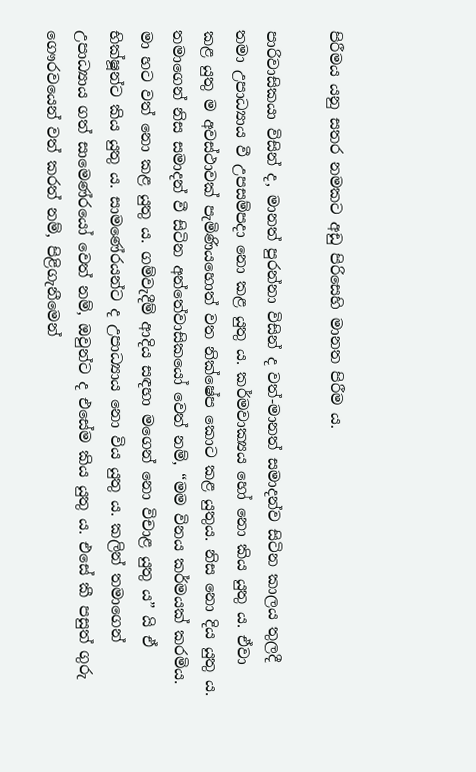පිරීමය යනු සතර නමකට අඩු පිරිසෙහි මානත පිරීම ය.

පාරිවාසිකයා විසින් ද, මානත් පුරන්නා විසින් ද වත්-මානත් සමාදන්ව සිටින කාලය තුලදී තමා උපාධ්‍යාය වී උපසම්පදා නො කළ යුතු ය. කර්මවාක්‍යය හෝ නො කිය යුතු ය. ඒවා කළ යුතු ම අවස්ථාවක් පැමිණියහොත් වත නික්ෂේප කොට කළ යුතුය. නිස නො දිය යුතු ය. තමාගෙන් නිස සමාදන් වී සිටින අන්තේවාසිකයෝ වෙත් නම්, “මම විනය කර්මයක් කරමිය. මා හට වත් නො කළ යුතු ය. ගම්වැදීම් ආදිය සඳහා මගෙන් නො විචාළ යුතු ය” යි ඒ භික්ෂූන්ට කිය යුතු ය. සාමණේරයන්ට ද උපාධ්‍යාය නො විය යුතු ය. කලින් තමාගෙන් උපාධ්‍යාය ගත් සාමෙණ්රයෝ වෙත් නම්, ඔවුන්ට ද එසේම කිය යුතු ය. එසේ කී පසුත් ගුරු ගෞරවයෙන් වත් කරත් නම්, පිළිගැනීමෙන්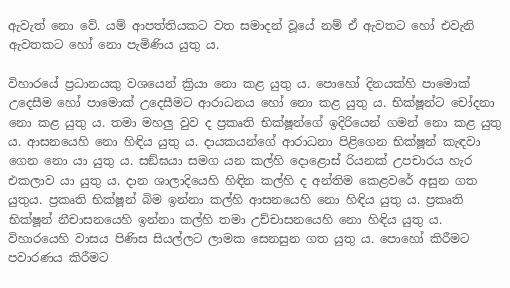ඇවැත් නො වේ. යම් ආපත්තියකට වත සමාදන් වූයේ නම් ඒ ඇවතට හෝ එවැනි ඇවතකට හෝ නො පැමිණිය යුතු ය.

විහාරයේ ප්‍රධානයකු වශයෙන් ක්‍රියා නො කළ යුතු ය. පොහෝ දිනයක්හි පාමොක් උදෙසීම හෝ පාමොක් උදෙසීමට ආරාධනය හෝ නො කළ යුතු ය. භික්ෂූන්ට චෝදනා නො කළ යුතු ය. තමා මහලු වුව ද ප්‍රකෘති භික්ෂූන්ගේ ඉදිරියෙන් ගමන් නො කළ යුතු ය. ආසනයෙහි නො හිඳිය යුතු ය. දායකයන්ගේ ආරාධනා පිළිගෙන භික්ෂූන් කැඳවා ගෙන නො යා යුතු ය. සඞ්ඝයා සමග යන කල්හි දොළොස් රියනක් උපචාරය හැර එකලාව යා යුතු ය. දාන ශාලාදියෙහි හිඳින කල්හි ද අන්තිම කෙළවරේ අසුන ගත යුතුය. ප්‍රකෘති භික්ෂූන් බිම ඉන්නා කල්හි ආසනයෙහි නො හිඳිය යුතු ය. ප්‍රකෘති භික්ෂූන් නීචාසනයෙහි ඉන්නා කල්හි තමා උච්චාසනයෙහි නො හිඳිය යුතු ය. විහාරයෙහි වාසය පිණිස සියල්ලට ලාමක සෙනසුන ගත යුතු ය. පොහෝ කිරීමට පවාරණය කිරීමට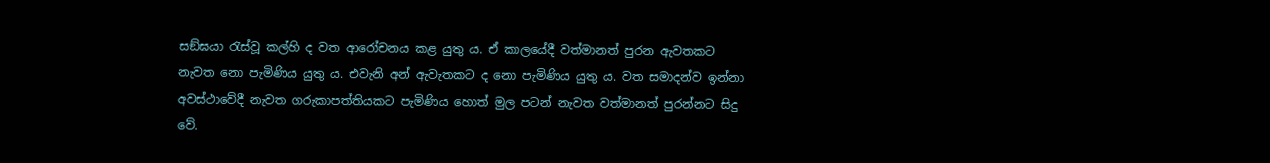සඞ්ඝයා රැස්වූ කල්හි ද වත ආරෝචනය කළ යුතු ය. ඒ කාලයේදී වත්මානත් පුරන ඇවතකට නැවත නො පැමිණිය යුතු ය. එවැනි අන් ඇවැතකට ද නො පැමිණිය යුතු ය. වත සමාදන්ව ඉන්නා අවස්ථාවේදී නැවත ගරුකාපත්තියකට පැමිණිය හොත් මුල පටන් නැවත වත්මානත් පුරන්නට සිදු වේ.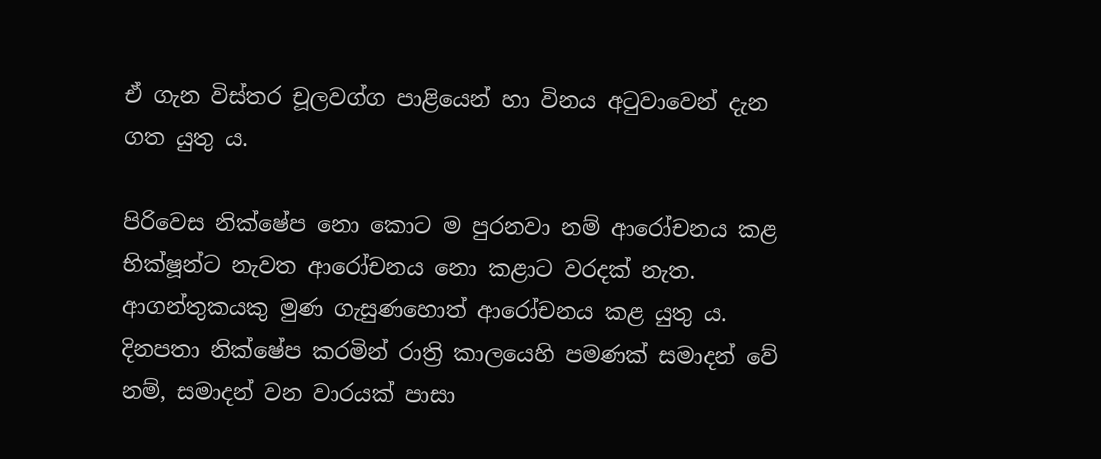ඒ ගැන විස්තර චූලවග්ග පාළියෙන් හා විනය අටුවාවෙන් දැන ගත යුතු ය.

පිරිවෙස නික්ෂේප නො කොට ම පුරනවා නම් ආරෝචනය කළ භික්ෂූන්ට නැවත ආරෝචනය නො කළාට වරදක් නැත. ආගන්තුකයකු මුණ ගැසුණහොත් ආරෝචනය කළ යුතු ය. දිනපතා නික්ෂේප කරමින් රාත්‍රි කාලයෙහි පමණක් සමාදන් වේ නම්, සමාදන් වන වාරයක් පාසා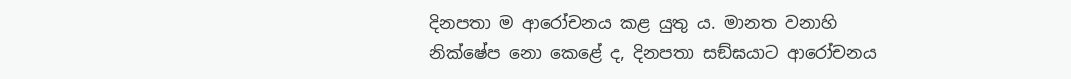දිනපතා ම ආරෝචනය කළ යුතු ය. මානත වනාහි නික්ෂේප නො කෙළේ ද, දිනපතා සඞ්ඝයාට ආරෝචනය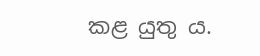කළ යුතු ය.